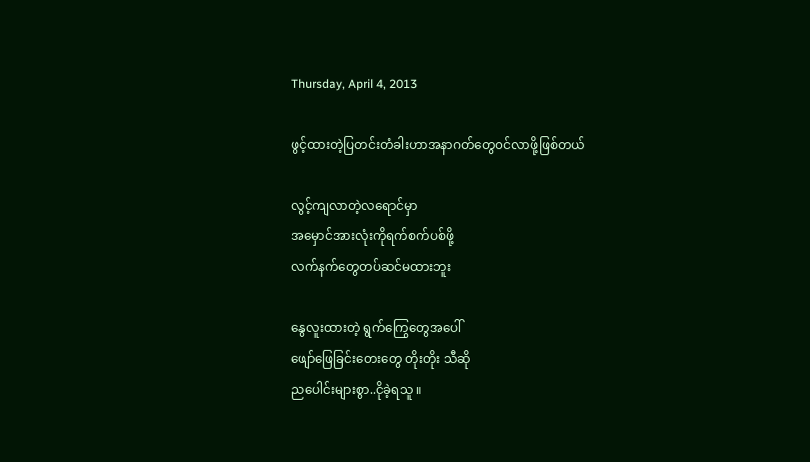Thursday, April 4, 2013

ဖွင့်ထားတဲ့ပြတင်းတံခါးဟာအနာဂတ်တွေ၀င်လာဖို့ဖြစ်တယ်

လွင့်ကျလာတဲ့လရောင်မှာ
အမှောင်အားလုံးကိုရက်စက်ပစ်ဖို့
လက်နက်တွေတပ်ဆင်မထားဘူး

နွေလူးထားတဲ့ ရွက်ကြွေတွေအပေါ်
ဖျော်ဖြေခြင်းတေးတွေ တိုးတိုး သီဆို
ညပေါင်းများစွာ..ငိုခဲ့ရသူ ။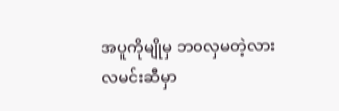အပူကိုမျိုမှ ဘ၀လှမတဲ့လား
လမင်းဆီမှာ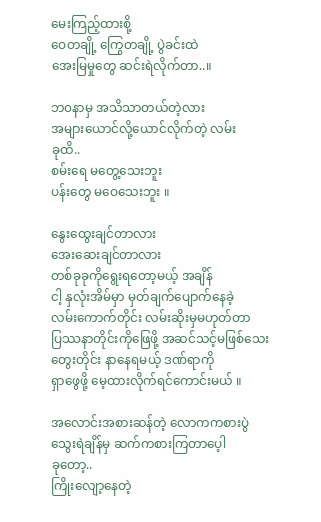မေးကြည့်ထားစို့
ဝေတချို့ ကြွေတချို့ ပွဲခင်းထဲ
အေးမြမှုတွေ ဆင်းရဲလိုက်တာ..။

ဘ၀နာမှ အသိသာတယ်တဲ့လား
အများယောင်လို့ယောင်လိုက်တဲ့ လမ်း
ခုထိ..
စမ်းရေ မတွေ့သေးဘူး
ပန်းတွေ မဝေသေးဘူး ။

နွေးထွေးချင်တာလား
အေးဆေးချင်တာလား
တစ်ခုခုကိုရွေးရတော့မယ့် အချိန်
ငါ့ နှလုံးအိမ်မှာ မှတ်ချက်ပျောက်နေခဲ့
လမ်းကောက်တိုင်း လမ်းဆိုးမှမဟုတ်တာ
ပြဿနာတိုင်းကိုဖြေဖို့ အဆင်သင့်မဖြစ်သေး
တွေးတိုင်း နာနေရမယ့် ဒဏ်ရာကို
ရှာဖွေဖို့ မေ့ထားလိုက်ရင်ကောင်းမယ် ။

အလောင်းအစားဆန်တဲ့ လောကကစားပွဲ
သွေးရဲချိန်မှ ဆက်ကစားကြတာပေ့ါ
ခုတော့..
ကြိုးလျော့နေတဲ့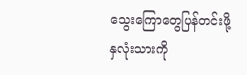သွေးကြောတွေပြန်တင်းဖို့
နှလုံးသားကို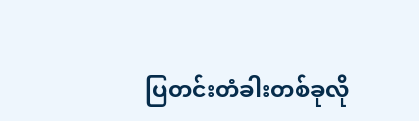ပြတင်းတံခါးတစ်ခုလို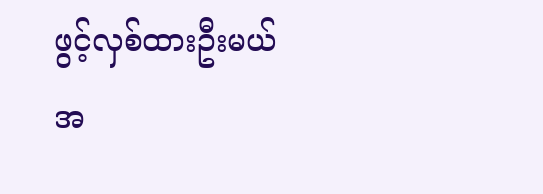ဖွင့်လှစ်ထားဦးမယ်
အ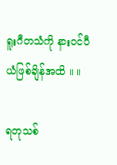ရူးဂီတသံကို နား၀င်ပီယံဖြစ်ချိန်အထိ ။ ။

ရတုသစ်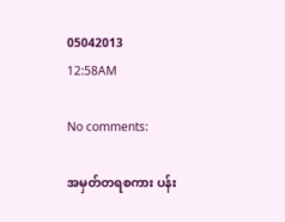05042013
12:58AM

No comments:

အမှတ်တရစကား ပန်း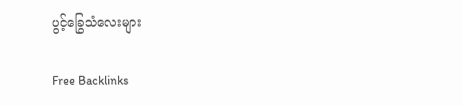ပွင့်ခြွေသံလေးများ

Free Backlinks